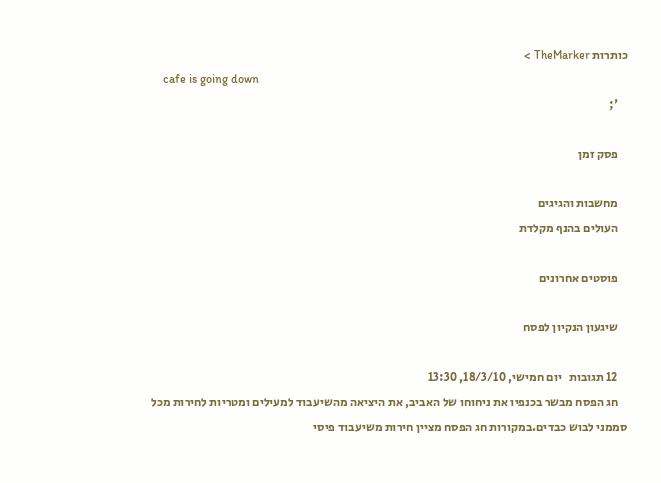כותרות TheMarker >
    cafe is going down
    ';

    פסק זמן

    מחשבות והגיגים
    העולים בהנף מקלדת

    פוסטים אחרונים

    שיגעון הנקיון לפסח

    12 תגובות   יום חמישי, 18/3/10, 13:30
    חג הפסח מבשר בכנפיו את ניחוחו של האביב, את היציאה מהשיעבוד למעילים ומטריות לחירות מכל סממני לבוש כבדים.במקורות חג הפסח מציין חירות משיעבוד פיסי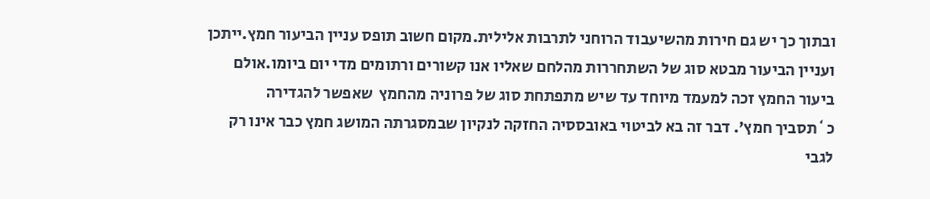ובתוך כך יש גם חירות מהשיעבוד הרוחני לתרבות אלילית.מקום חשוב תופס עניין הביעור חמץ.ייתכן ועניין הביעור מבטא סוג של השתחררות מהלחם שאליו אנו קשורים ורתומים מדי יום ביומו.אולם ביעור החמץ זכה למעמד מיוחד עד שיש מתפתחת סוג של פרוניה מהחמץ  שאפשר להגדירה  כ`תסביך חמץ'. דבר זה בא לביטוי באובססיה החזקה לנקיון שבמסגרתה המושג חמץ כבר אינו רק לגבי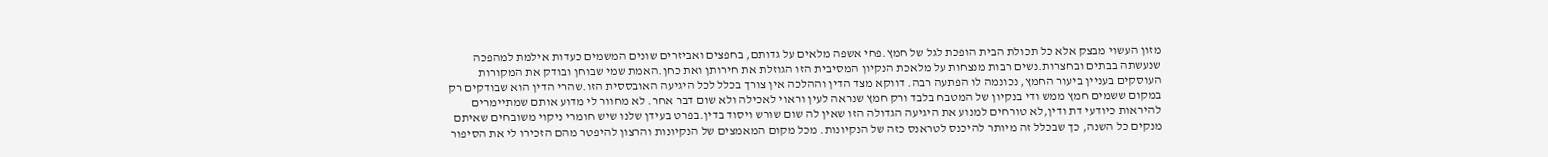מזון העשוי מבצק אלא כל תכולת הבית הופכת לגל של חמץ.פחי אשפה מלאים על גדותם, בחפצים ואביזרים שונים המשמים כעדות אילמת למהפכה שנעשתה בבתים ובחצרות.נשים רבות מנצחות על מלאכת הנקיון המסיבית הזו הגוזלת את חירותן ואת כחן.האמת שמי שבוחן ובודק את המקורות העוסקים בעניין ביעור החמץ, נכונמה לו הפתעה רבה. דווקא מצד הדין וההלכה אין צורך בכלל לכל היגיעה האובססית הזו.שהרי הדין הוא שבודקים רק במקום ששמים חמץ ממש ודי בנקיון של המטבח בלבד ורק חמץ שנראה לעין וראוי לאכילה ולא שום דבר אחר. לא מחוור לי מדוע אותם שמתיימרים להיראות כיודעי דת ודין,לא טורחים למנוע את היגיעה הגדולה הזו שאין לה שום שורש ויסוד בדין.בפרט בעידן שלנו שיש חומרי ניקוי משובחים שאיתם מנקים כל השנה, כך שבכלל זה מיותר להיכנס לטראנס כזה של הנקיונות. מכל מקום המאמצים של הנקיונות והרצון להיפטר מהם הזכירו לי את הסיפור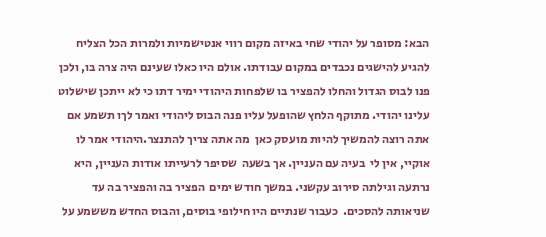הבא: מסופר על יהודי שחי באיזה מקום רווי אנטישמיות ולמרות הכל הצליח להגיע להישגים נכבדים במקום עבודתו. אולם היו כאלו שעינם היה צרה בו, ולכן פנו לבוס הגדול והחלו להפציר בו שלפחות היהודי ימיר דתו כי לא ייתכן שישלוט עלינו יהודי. מתוקף הלחץ שהופעל עליו פנה הבוס ליהודי ואמר לךו תשמע אם אתה רוצה להמשיך להיות מועסק כאן  מה אתה צריך להתנצר.היהודי אמר לו אוקיי, אין לי  בעיה עם העניין. אך בשעה  שסיפר לרעייתו אודות העניין, היא נרתעה וגילתה סירוב עקשני. במשך חודש ימים  הפציר בה והפציר בה עד שניאותה להסכים.  כעבור שנתיים היו חילופי בוסים, והבוס החדש מששמע על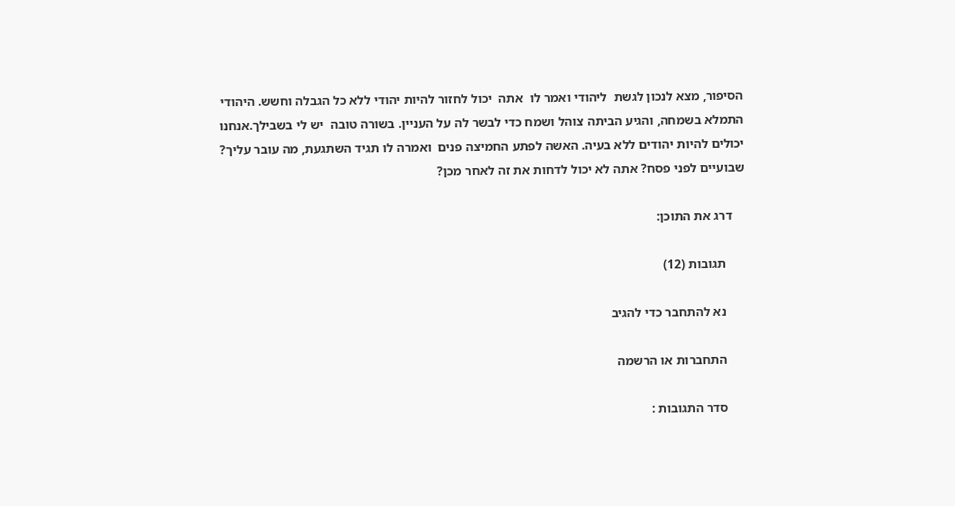הסיפור, מצא לנכון לגשת  ליהודי ואמר לו  אתה  יכול לחזור להיות יהודי ללא כל הגבלה וחשש. היהודי התמלא בשמחה, והגיע הביתה צוהל ושמח כדי לבשר לה על העניין. בשורה טובה  יש לי בשבילך.אנחנו יכולים להיות יהודים ללא בעיה. האשה לפתע החמיצה פנים  ואמרה לו תגיד השתגעת, מה עובר עליך?  שבועיים לפני פסח? אתה לא יכול לדחות את זה לאחר מכן?

    דרג את התוכן:

      תגובות (12)

      נא להתחבר כדי להגיב

      התחברות או הרשמה

      סדר התגובות :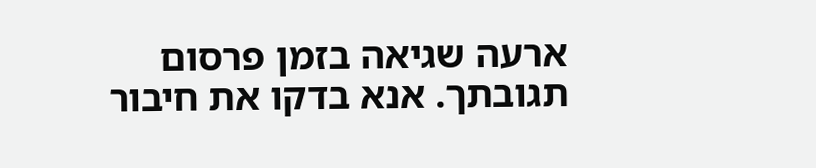ארעה שגיאה בזמן פרסום תגובתך. אנא בדקו את חיבור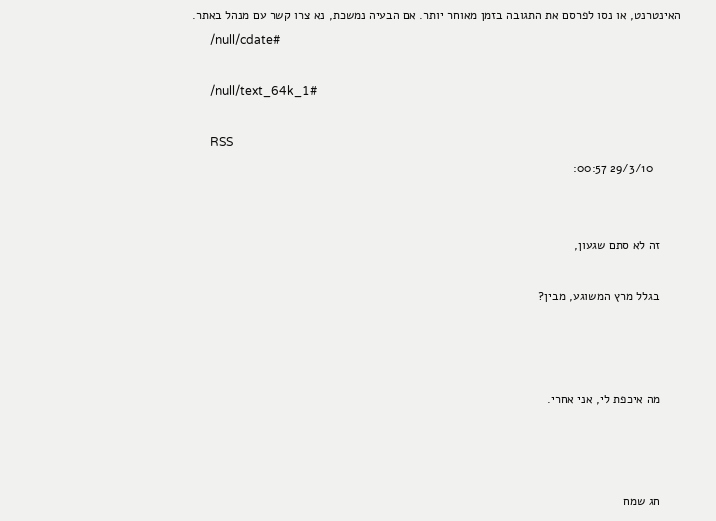האינטרנט, או נסו לפרסם את התגובה בזמן מאוחר יותר. אם הבעיה נמשכת, נא צרו קשר עם מנהל באתר.
      /null/cdate#

      /null/text_64k_1#

      RSS
        29/3/10 00:57:


      זה לא סתם שגעון,

      בגלל מרץ המשוגע, מבין?



      מה איכפת לי, אני אחרי.



      חג שמח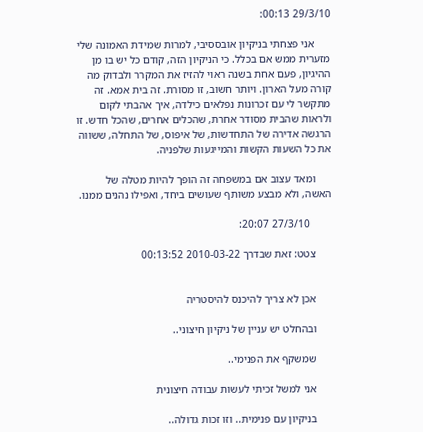29/3/10 00:13:

      אני פצחתי בניקיון אובססיבי, למרות שמידת האמונה שלי מזערית ממש אם בכלל. כי הניקיון הזה, קודם כל יש בו מן ההיגיון, פעם אחת בשנה ראוי להזיז את המקרר ולבדוק מה קורה מעל הארון. ויותר חשוב, זו מסורת. זה בית אמא. זה מתקשר לי עם זכרונות נפלאים כילדה, איך אהבתי לקום ולראות שהבית מסודר אחרת, שהכלים אחרים, שהכל חדש. זו הרגשה אדירה של התחדשות, של איפוס, של התחלה, ששווה את כל השעות הקשות והמייגעות שלפניה.

      ומאד עצוב אם במשפחה זה הופך להיות מטלה של האשה, ולא מבצע משותף שעושים ביחד, ואפילו נהנים ממנו.

        27/3/10 20:07:

      צטט: זאת שבדרך 2010-03-22 00:13:52


      אכן לא צריך להיכנס להיסטריה

      ובהחלט יש עניין של ניקיון חיצוני..

      שמשקף את הפנימי..

      אני למשל זכיתי לעשות עבודה חיצונית

      בניקיון עם פנימית.. וזו זכות גדולה..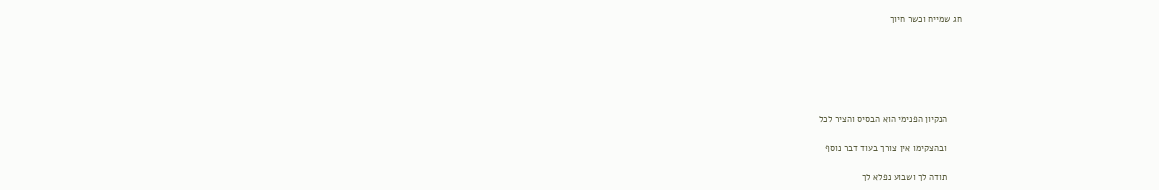חג שמייח וכשר חיוך






      הנקיון הפנימי הוא הבסיס והציר לכל

      ובהצקימו אין צורך בעוד דבר נוסף

      תודה לך ושבוע נפלא לך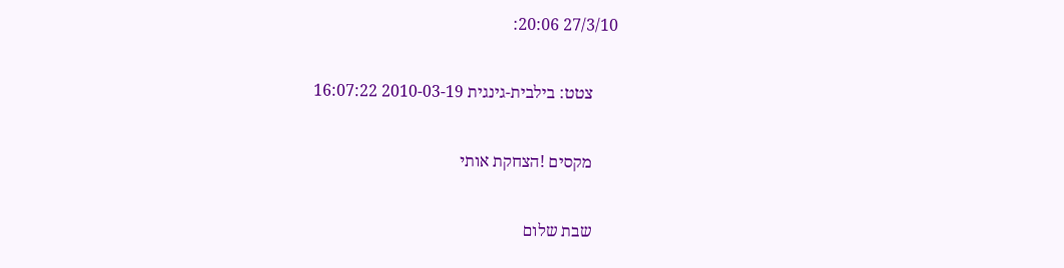27/3/10 20:06:

      צטט: בילבית-גינגית 2010-03-19 16:07:22

      מקסים !הצחקת אותי

      שבת שלום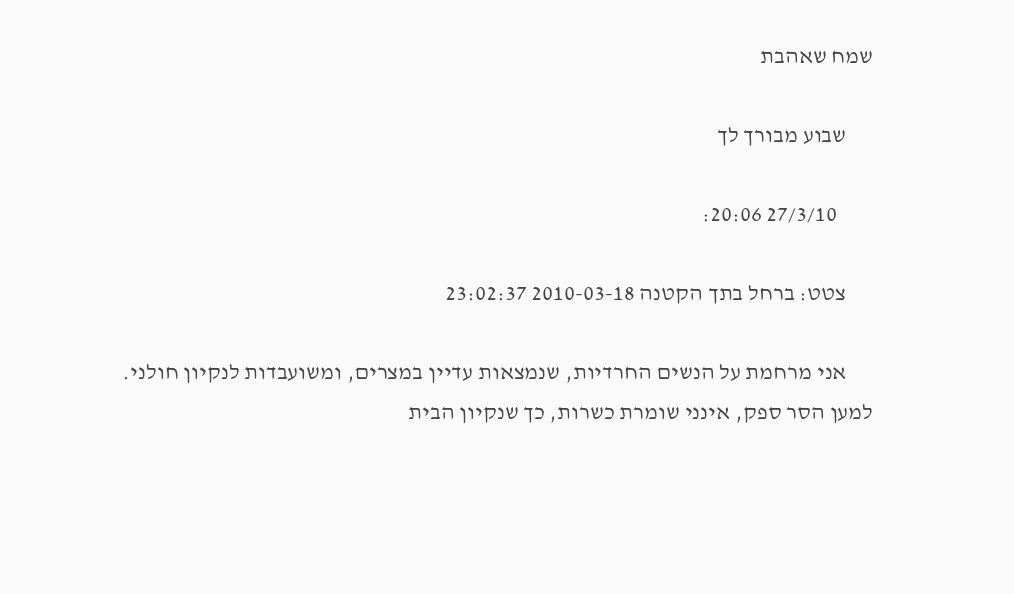שמח שאהבת

      שבוע מבורך לך

        27/3/10 20:06:

      צטט: ברחל בתך הקטנה 2010-03-18 23:02:37

      אני מרחמת על הנשים החרדיות, שנמצאות עדיין במצרים, ומשועבדות לנקיון חולני. למען הסר ספק, אינני שומרת כשרות, כך שנקיון הבית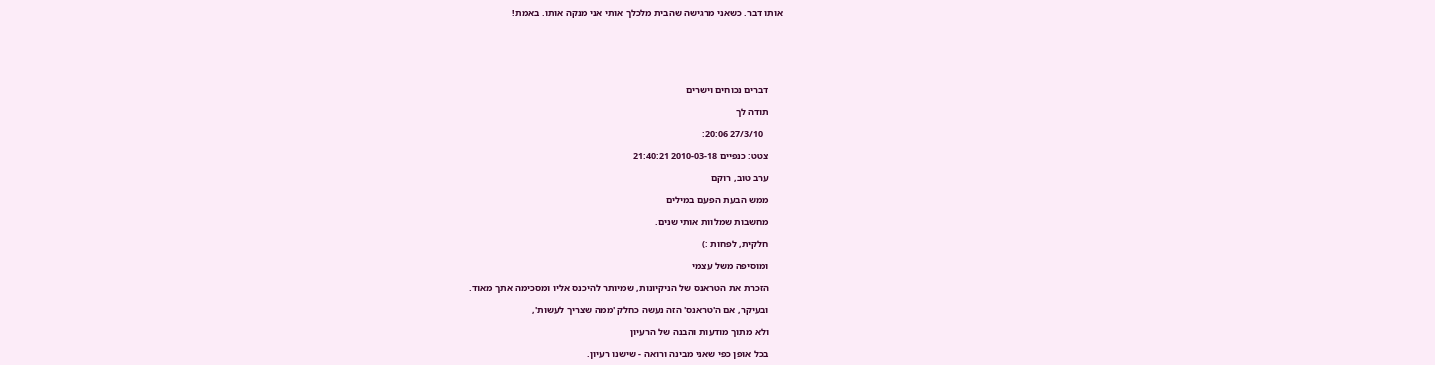אותו דבר. כשאני מרגישה שהבית מלכלך אותי אני מנקה אותו. באמת!






      דברים נכוחים וישרים

      תודה לך

        27/3/10 20:06:

      צטט: כנפיים 2010-03-18 21:40:21

      ערב טוב, רוקם

      ממש הבעת הפעם במילים

      מחשבות שמלוות אותי שנים.

      חלקית, לפחות :)

      ומוסיפה משל עצמי

      הזכרת את הטראנס של הניקיונות, שמיותר להיכנס אליו ומסכימה אתך מאוד.

      ובעיקר, אם ה'טראנס' הזה נעשה כחלק 'ממה שצריך לעשות',

      ולא מתוך מודעות והבנה של הרעיון

      בכל אופן כפי שאני מבינה ורואה - שישנו רעיון.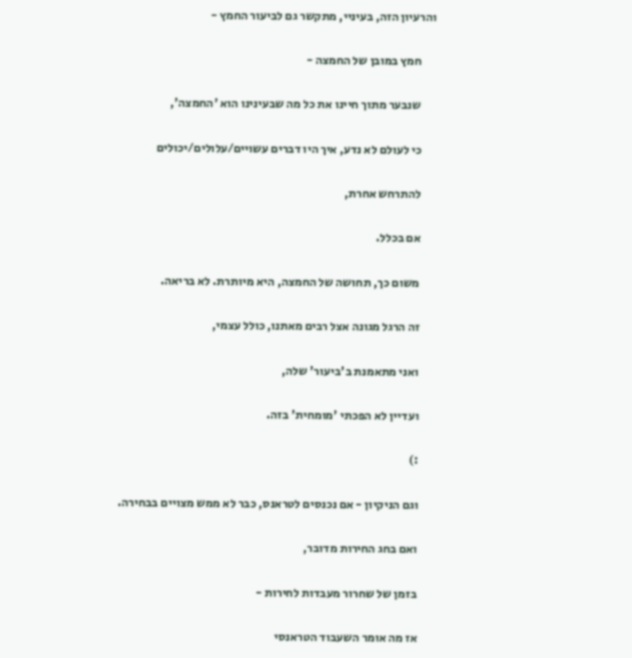והרעיון הזה, בעיניי, מתקשר גם לביעור החמץ -

      חמץ במובן של החמצה -

      שנבער מתוך חיינו את כל מה שבעינינו הוא 'החמצה',

      כי לעולם לא נדע, איך היו דברים עשויים/עלולים/יכולים

      להתרחש אחרת,

      אם בכלל.

      משום כך, תחושה של החמצה, היא מיותרת. לא בריאה.

      זה הרגל מגונה אצל רבים מאתנו, כולל עצמי,

      ואני מתאמנת ב'ביעור' שלה,

      ועדיין לא הפכתי 'מומחית' בזה.

      :)

      וגם הניקיון - אם נכנסים לטראנס, כבר לא ממש מצויים בבחירה.

      ואם בחג החירות מדובר,

      בזמן של שחרור מעבדות לחירות -

      אז מה אומר השעבוד הטראנסי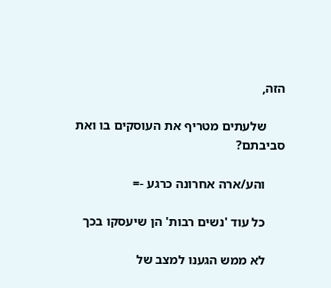הזה,

      שלעתים מטריף את העוסקים בו ואת סביבתם?

      והע/ארה אחרונה כרגע -=

      כל עוד 'נשים רבות' הן שיעסקו בכך

      לא ממש הגענו למצב של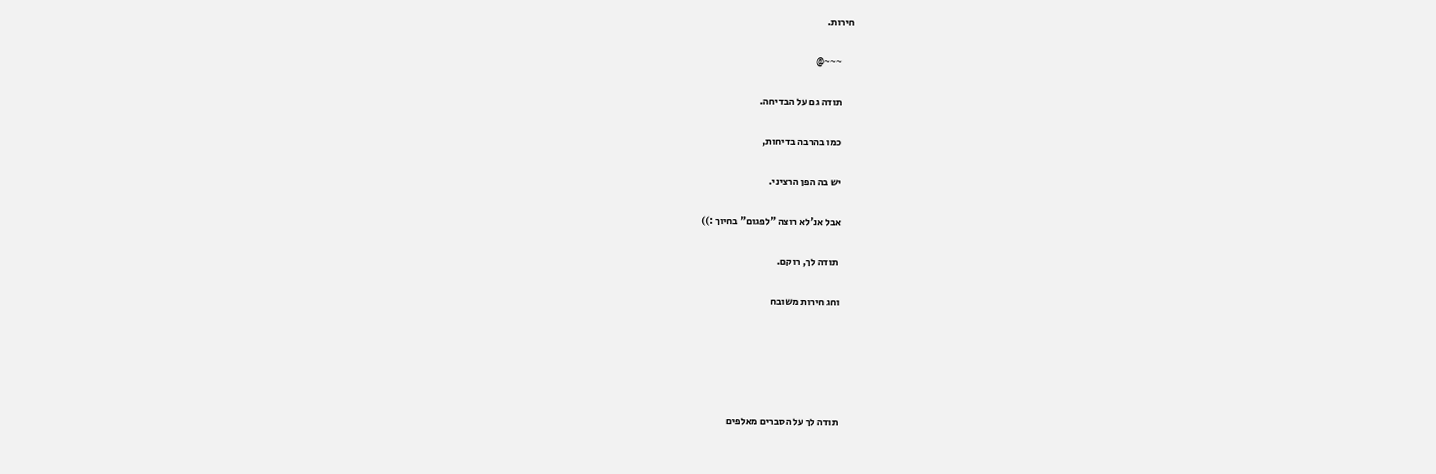חירות.

      ~~~@

      תודה גם על הבדיחה.

      כמו בהרבה בדיחות,

      יש בה הפן הרציני.

      אבל אנ'לא רוצה "לפגום" בחיוך :))

       תודה לך, רוקם.

      וחג חירות משובח





      תודה לך על הסברים מאלפים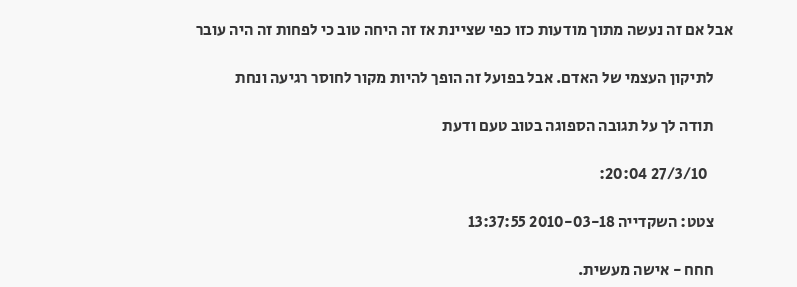אבל אם זה נעשה מתוך מודעות כזו כפי שציינת אז זה היחה טוב כי לפחות זה היה עובר

      לתיקון העצמי של האדם. אבל בפועל זה הופך להיות מקור לחוסר רגיעה ונחת

      תודה לך על תגובה הספוגה בטוב טעם ודעת

        27/3/10 20:04:

      צטט: השקדייה 2010-03-18 13:37:55

      חחח - אישה מעשית.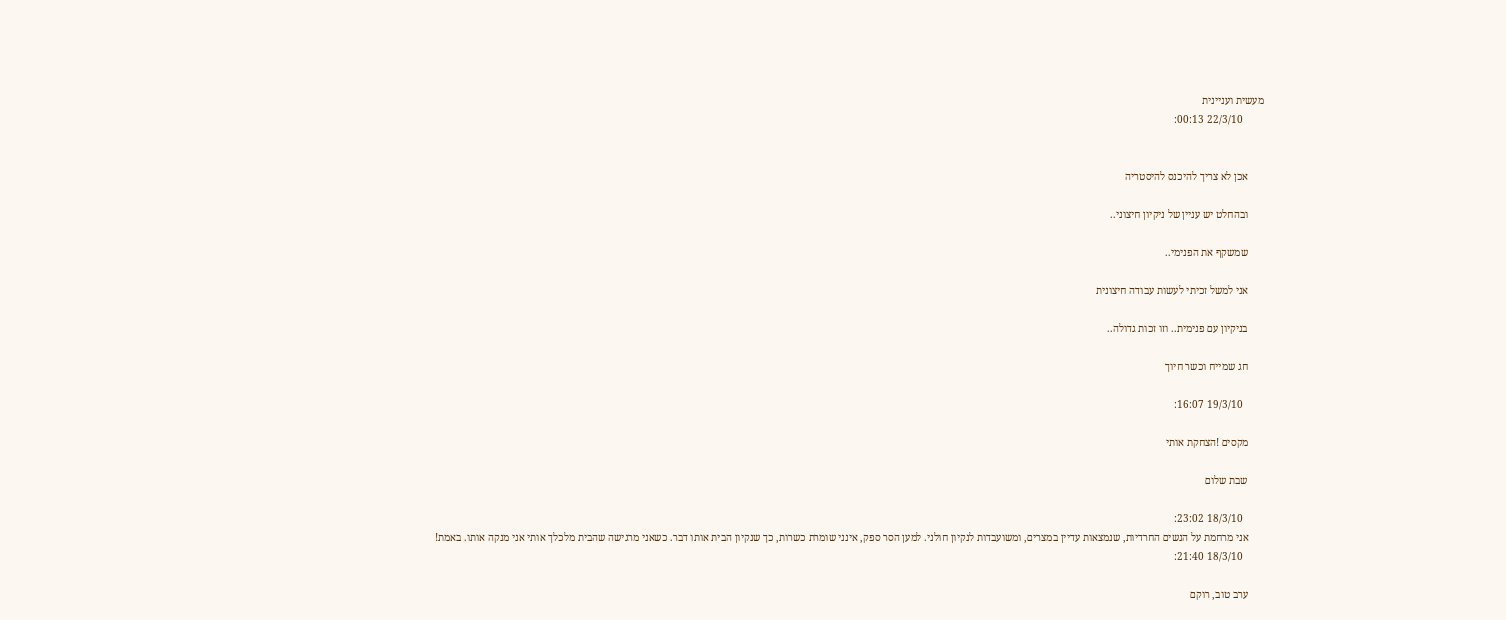מעשית ועניינית
        22/3/10 00:13:


      אכן לא צריך להיכנס להיסטריה

      ובהחלט יש עניין של ניקיון חיצוני..

      שמשקף את הפנימי..

      אני למשל זכיתי לעשות עבודה חיצונית

      בניקיון עם פנימית.. וזו זכות גדולה..

      חג שמייח וכשר חיוך

        19/3/10 16:07:

      מקסים !הצחקת אותי

      שבת שלום

        18/3/10 23:02:
      אני מרחמת על הנשים החרדיות, שנמצאות עדיין במצרים, ומשועבדות לנקיון חולני. למען הסר ספק, אינני שומרת כשרות, כך שנקיון הבית אותו דבר. כשאני מרגישה שהבית מלכלך אותי אני מנקה אותו. באמת!
        18/3/10 21:40:

      ערב טוב, רוקם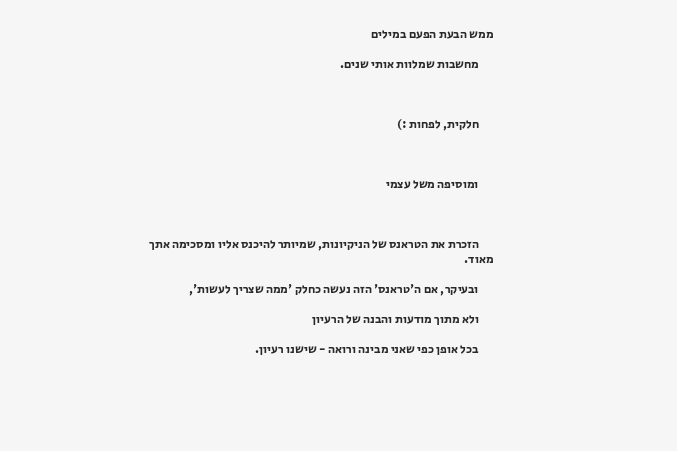ממש הבעת הפעם במילים

      מחשבות שמלוות אותי שנים.



      חלקית, לפחות :)



      ומוסיפה משל עצמי



      הזכרת את הטראנס של הניקיונות, שמיותר להיכנס אליו ומסכימה אתך מאוד.

      ובעיקר, אם ה'טראנס' הזה נעשה כחלק 'ממה שצריך לעשות',

      ולא מתוך מודעות והבנה של הרעיון

      בכל אופן כפי שאני מבינה ורואה - שישנו רעיון.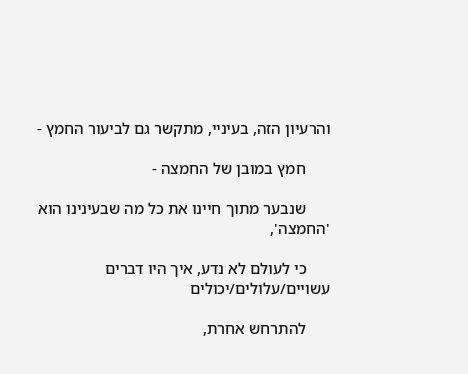והרעיון הזה, בעיניי, מתקשר גם לביעור החמץ -

      חמץ במובן של החמצה -

      שנבער מתוך חיינו את כל מה שבעינינו הוא 'החמצה',

      כי לעולם לא נדע, איך היו דברים עשויים/עלולים/יכולים

      להתרחש אחרת,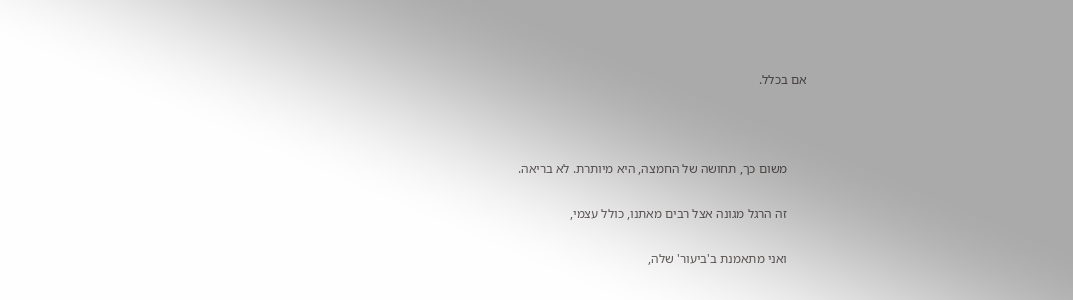אם בכלל.



      משום כך, תחושה של החמצה, היא מיותרת. לא בריאה.

      זה הרגל מגונה אצל רבים מאתנו, כולל עצמי,

      ואני מתאמנת ב'ביעור' שלה,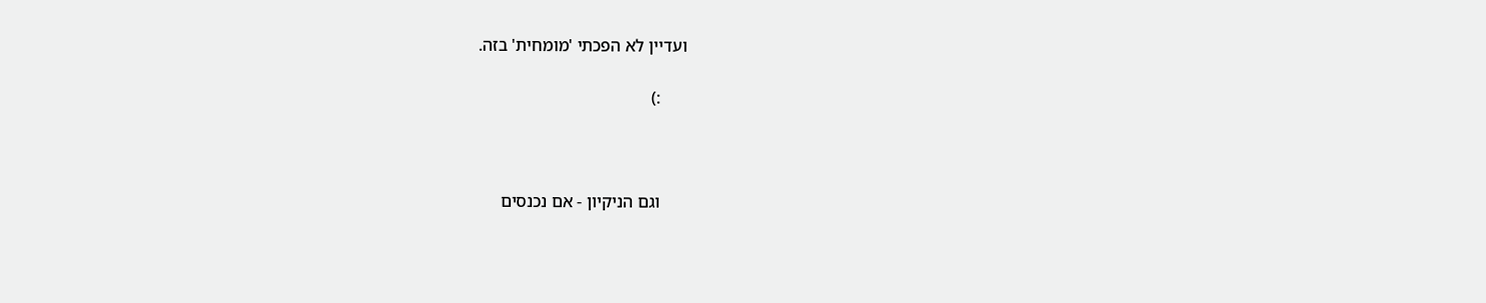ועדיין לא הפכתי 'מומחית' בזה.

      :)



      וגם הניקיון - אם נכנסים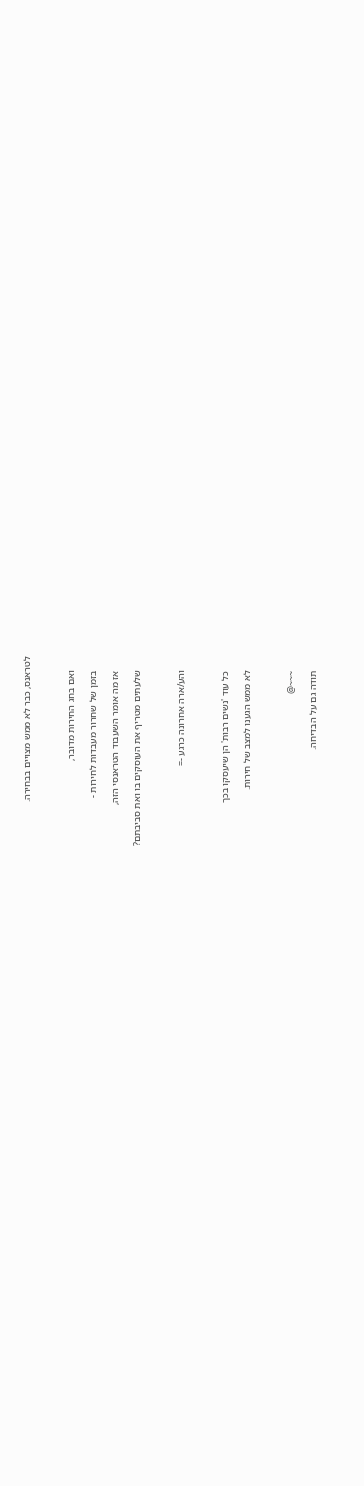לטראנס, כבר לא ממש מצויים בבחירה.



      ואם בחג החירות מדובר,

      בזמן של שחרור מעבדות לחירות -

      אז מה אומר השעבוד הטראנסי הזה,

      שלעתים מטריף את העוסקים בו ואת סביבתם?



      והע/ארה אחרונה כרגע -=



      כל עוד 'נשים רבות' הן שיעסקו בכך

      לא ממש הגענו למצב של חירות.



      ~~~@

      תודה גם על הבדיחה.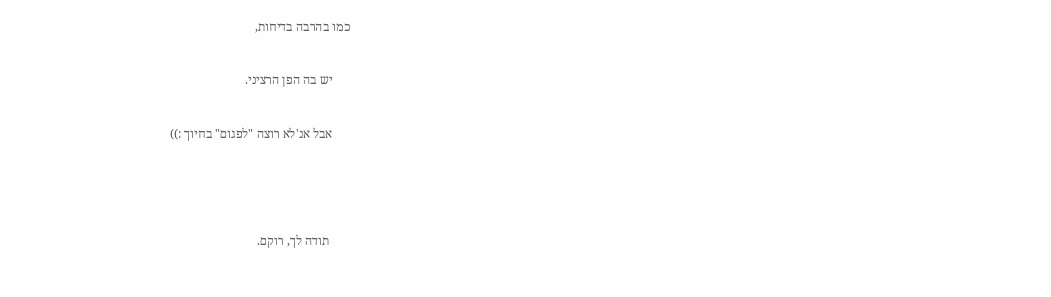כמו בהרבה בדיחות,

      יש בה הפן הרציני.

      אבל אנ'לא רוצה "לפגום" בחיוך :))



       תודה לך, רוקם.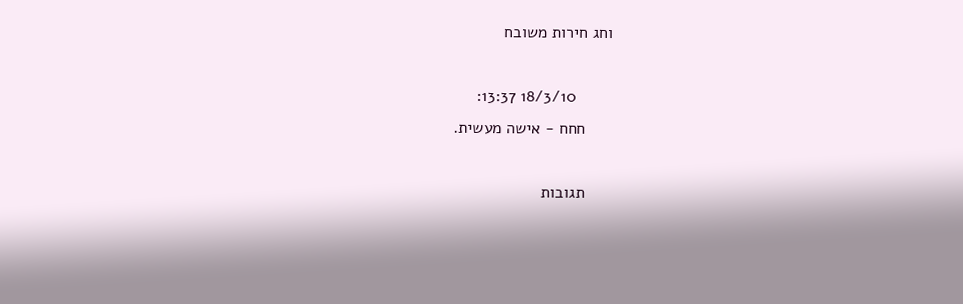וחג חירות משובח

        18/3/10 13:37:
      חחח - אישה מעשית.

      תגובות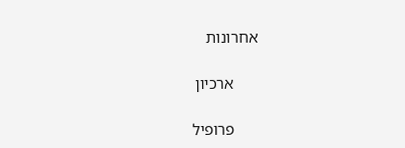אחרונות

      ארכיון

      פרופיל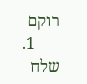רוקם
      1. שלח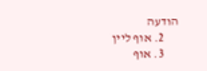הודעה
      2. אוף ליין
      3. אוף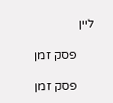ליין

      פסק זמן

      פסק זמן